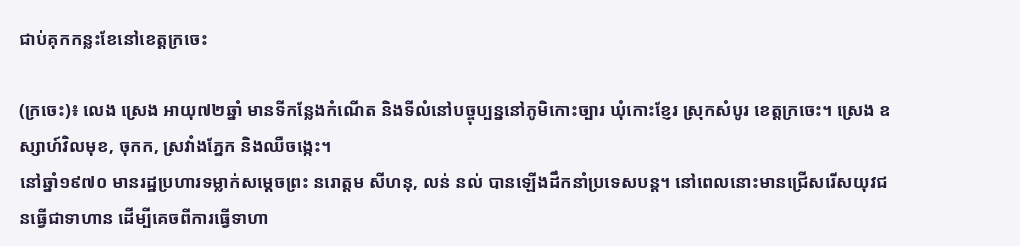ជាប់គុកកន្លះខែនៅខេត្តក្រចេះ

(ក្រចេះ)៖ លេង ស្រេង អាយុ៧២ឆ្នាំ មានទីកន្លែងកំណើត និងទីលំនៅបច្ចុប្បន្ននៅភូមិកោះច្បារ ឃុំកោះខ្ញែរ ស្រុកសំបូរ ខេត្តក្រចេះ។ ស្រេង ឧស្សាហ៍វិលមុខ, ចុកក, ស្រវាំងភ្នែក និងឈឺចង្កេះ។
នៅឆ្នាំ១៩៧០ មានរដ្ឋប្រហារទម្លាក់សម្ដេចព្រះ នរោត្ដម សីហនុ, លន់ នល់ បានឡើងដឹកនាំប្រទេសបន្ត។ នៅពេលនោះមានជ្រើសរើសយុវជនធ្វើជាទាហាន ដើម្បីគេចពីការធ្វើទាហា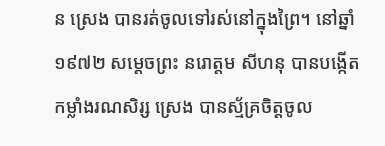ន ស្រេង បានរត់ចូលទៅរស់នៅក្នុងព្រៃ។ នៅឆ្នាំ១៩៧២ សម្ដេចព្រះ នរោត្ដម សីហនុ បានបង្កើតកម្លាំងរណសិរ្ស ស្រេង បានស្ម័គ្រចិត្តចូល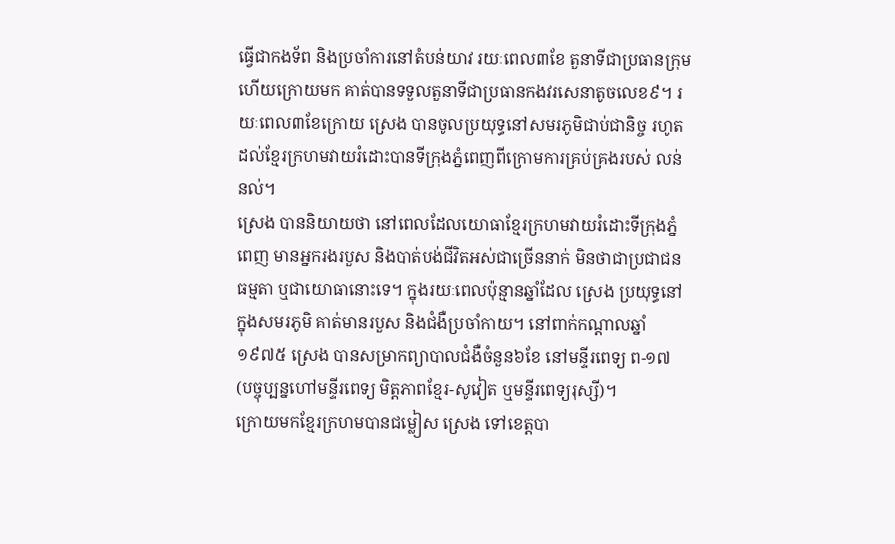ធ្វើជាកងទ័ព និងប្រចាំការនៅតំបន់យាវ រយៈពេល៣ខែ តួនាទីជាប្រធានក្រុម ហើយក្រោយមក គាត់បានទទួលតួនាទីជាប្រធានកងវរសេនាតូចលេខ៩។ រយៈពេល៣ខែក្រោយ ស្រេង បានចូលប្រយុទ្ធនៅសមរភូមិជាប់ជានិច្ច រហូតដល់ខ្មែរក្រហមវាយរំដោះបានទីក្រុងភ្នំពេញពីក្រោមការគ្រប់គ្រងរបស់ លន់ នល់។
ស្រេង បាននិយាយថា នៅពេលដែលយោធាខ្មែរក្រហមវាយរំដោះទីក្រុងភ្នំពេញ មានអ្នករងរបួស និងបាត់បង់ជីវិតអស់ជាច្រើននាក់ មិនថាជាប្រជាជនធម្មតា ឬជាយោធានោះទេ។ ក្នុងរយៈពេលប៉ុន្មានឆ្នាំដែល ស្រេង ប្រយុទ្ធនៅក្នុងសមរភូមិ គាត់មានរបួស និងជំងឺប្រចាំកាយ។ នៅពាក់កណ្ដាលឆ្នាំ១៩៧៥ ស្រេង បានសម្រាកព្យាបាលជំងឺចំនួន៦ខែ នៅមន្ទីរពេទ្យ ព-១៧ (បច្ចុប្បន្នហៅមន្ទីរពេទ្យ មិត្តភាពខ្មែរ-សូវៀត ឬមន្ទីរពេទ្យរុស្សី)។
ក្រោយមកខ្មែរក្រហមបានជម្លៀស ស្រេង ទៅខេត្តបា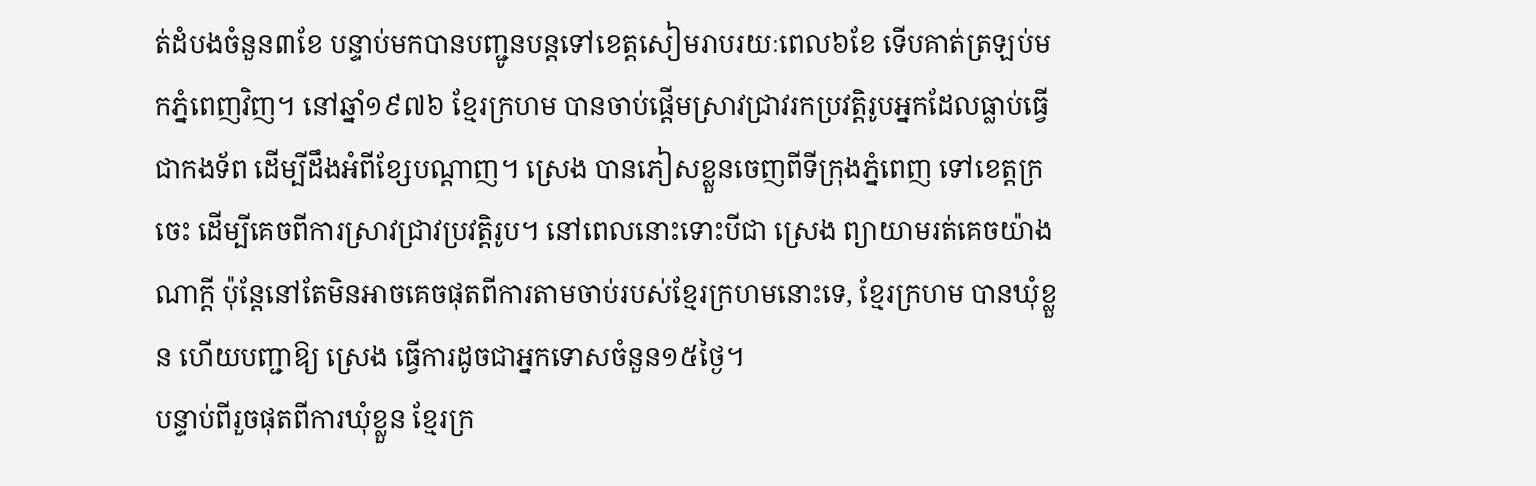ត់ដំបងចំនួន៣ខែ បន្ទាប់មកបានបញ្ជូនបន្តទៅខេត្តសៀមរាបរយៈពេល៦ខែ ទើបគាត់ត្រឡប់មកភ្នំពេញវិញ។ នៅឆ្នាំ១៩៧៦ ខ្មែរក្រហម បានចាប់ផ្ដើមស្រាវជ្រាវរកប្រវត្តិរូបអ្នកដែលធ្លាប់ធ្វើជាកងទ័ព ដើម្បីដឹងអំពីខ្សែបណ្ដាញ។ ស្រេង បានភៀសខ្លួនចេញពីទីក្រុងភ្នំពេញ ទៅខេត្តក្រចេះ ដើម្បីគេចពីការស្រាវជ្រាវប្រវត្តិរូប។ នៅពេលនោះទោះបីជា ស្រេង ព្យាយាមរត់គេចយ៉ាងណាក្ដី ប៉ុន្តែនៅតែមិនអាចគេចផុតពីការតាមចាប់របស់ខ្មែរក្រហមនោះទេ, ខ្មែរក្រហម បានឃុំខ្លួន ហើយបញ្ជាឱ្យ ស្រេង ធ្វើការដូចជាអ្នកទោសចំនួន១៥ថ្ងៃ។
បន្ទាប់ពីរួចផុតពីការឃុំខ្លួន ខ្មែរក្រ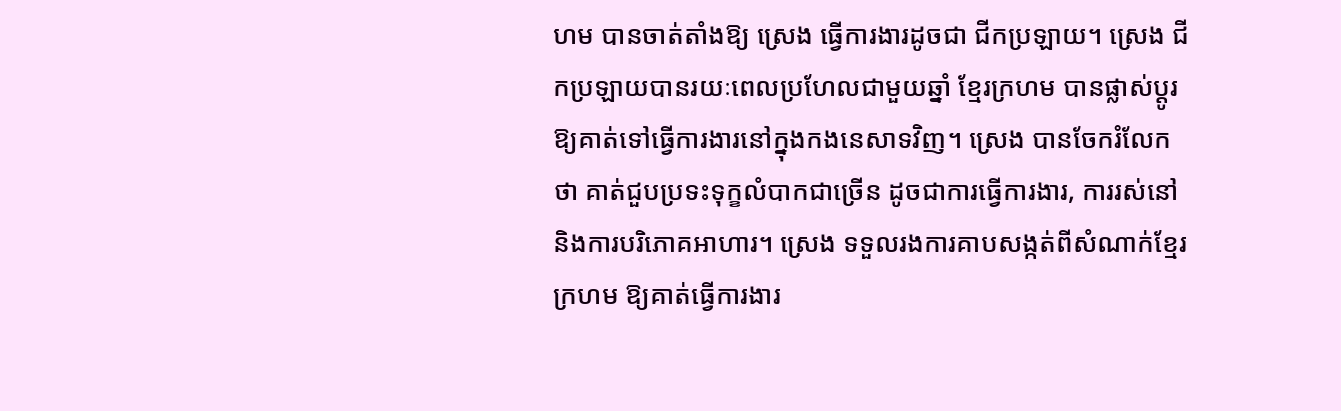ហម បានចាត់តាំងឱ្យ ស្រេង ធ្វើការងារដូចជា ជីកប្រឡាយ។ ស្រេង ជីកប្រឡាយបានរយៈពេលប្រហែលជាមួយឆ្នាំ ខ្មែរក្រហម បានផ្លាស់ប្ដូរឱ្យគាត់ទៅធ្វើការងារនៅក្នុងកងនេសាទវិញ។ ស្រេង បានចែករំលែកថា គាត់ជួបប្រទះទុក្ខលំបាកជាច្រើន ដូចជាការធ្វើការងារ, ការរស់នៅ និងការបរិភោគអាហារ។ ស្រេង ទទួលរងការគាបសង្កត់ពីសំណាក់ខ្មែរក្រហម ឱ្យគាត់ធ្វើការងារ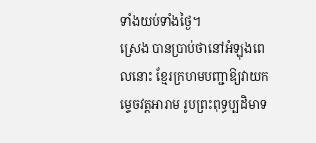ទាំងយប់ទាំងថ្ងៃ។
ស្រេង បានប្រាប់ថានៅអំឡុងពេលនោះ ខ្មែរក្រហមបញ្ជាឱ្យវាយកម្ទេចវត្តអារាម រូបព្រះពុទ្ធប្បដិមាទ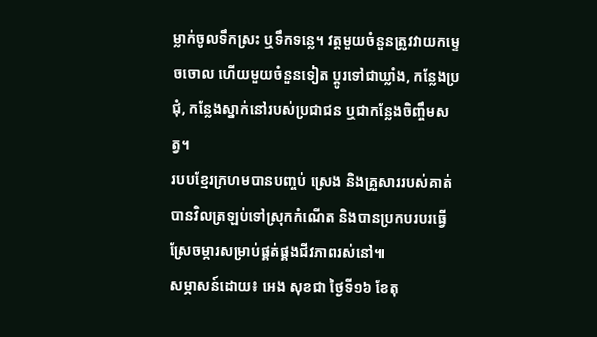ម្លាក់ចូលទឹកស្រះ ឬទឹកទន្លេ។ វត្តមួយចំនួនត្រូវវាយកម្ទេចចោល ហើយមួយចំនួនទៀត ប្ដូរទៅជាឃ្លាំង, កន្លែងប្រជុំ, កន្លែងស្នាក់នៅរបស់ប្រជាជន ឬជាកន្លែងចិញ្ចឹមសត្វ។
របបខ្មែរក្រហមបានបញ្ចប់ ស្រេង និងគ្រួសាររបស់គាត់ បានវិលត្រឡប់ទៅស្រុកកំណើត និងបានប្រកបរបរធ្វើស្រែចម្ការសម្រាប់ផ្គត់ផ្គងជីវភាពរស់នៅ៕
សម្ភាសន៍ដោយ៖ អេង សុខជា ថ្ងៃទី១៦ ខែតុ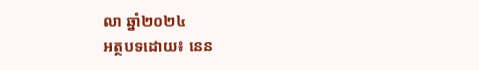លា ឆ្នាំ២០២៤
អត្ថបទដោយ៖ នេន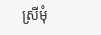ស្រីមុំ